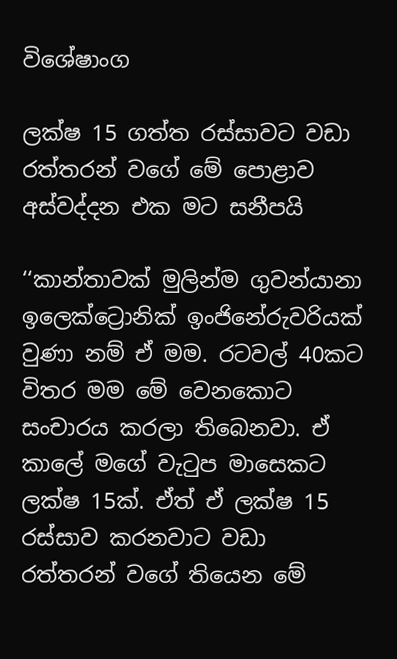විශේෂාංග

ලක්ෂ 15 ගත්ත රස්සාවට වඩා රත්තරන් වගේ මේ පො‍ළාව අස්වද්දන එක මට සනීපයි

‘‘කාන්තාවක් මුලින්ම ගුවන්යානා ඉලෙක්ට්‍රොනික් ඉංජිනේරුවරියක් වුණා නම් ඒ මම. රටවල් 40කට විතර මම මේ වෙනකොට සංචාරය කරලා තිබෙනවා. ඒ කාලේ මගේ වැටුප මාසෙකට ලක්ෂ 15ක්. ඒත් ඒ ලක්ෂ 15 රස්සාව කරනවාට වඩා රත්තරන් වගේ තියෙන මේ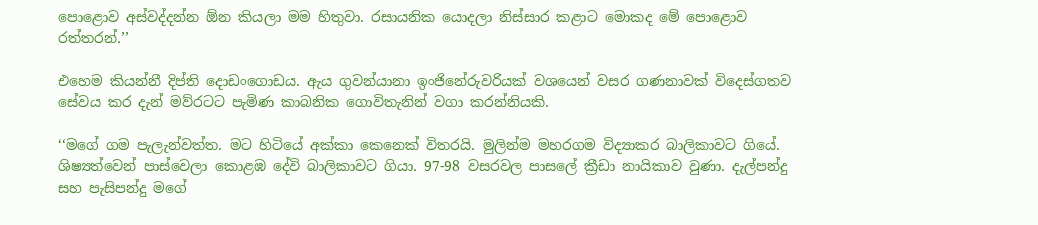පොළොව අස්වද්දන්න ඕන කියලා මම හිතුවා. රසායනික යොදලා නිස්සාර කළාට මොකද මේ පොළොව රත්තරන්.’’

එහෙම කියන්නී දිප්ති දොඩංගොඩය. ඇය ගුවන්යානා ඉංජිනේරුවරියක් වශයෙන් වසර ගණනාවක් විදෙස්ගතව සේවය කර දැන් මව්රටට පැමිණ කාබනික ගොවිතැනින් වගා කරන්නියකි.

‘‘මගේ ගම පැලැන්වත්ත. මට හිටියේ අක්කා කෙනෙක් විතරයි. මුලින්ම මහරගම විද්‍යාකර බාලිකාවට ගියේ. ශිෂ්‍යත්වෙන් පාස්වෙලා කොළඹ දේවි බාලිකාවට ගියා. 97-98 වසරවල පාසලේ ක්‍රීඩා නායිකාව වුණා. දැල්පන්දු සහ පැසිපන්දු මගේ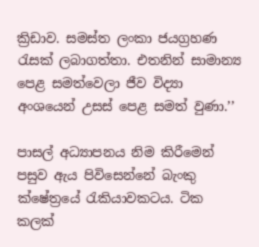ක්‍රිඩාව. සමස්ත ලංකා ජයග්‍රහණ රැසක් ලබාගත්තා. එතනින් සාමාන්‍ය පෙළ සමත්වෙලා ජීව විද්‍යා අංශයෙන් උසස් පෙළ සමත් වුණා.’’

පාසල් අධ්‍යාපනය නිම කිරීමෙන් පසුව ඇය පිවිසෙන්නේ බැංකු ක්ෂේත්‍රයේ රැකියාවකටය. ටික කලක්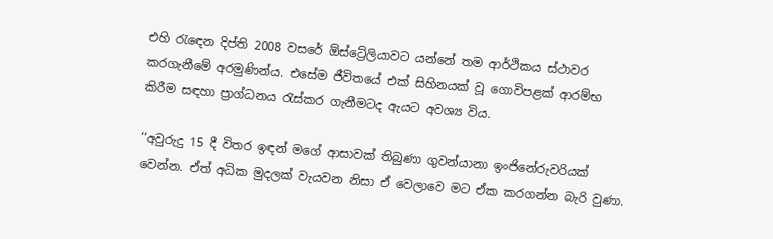එහි රැඳෙන දිප්ති 2008 වසරේ ඕස්ට්‍රේලියාවට යන්නේ තම ආර්ථිකය ස්ථාවර කරගැනීමේ අරමුණින්ය. එසේම ජීවිතයේ එක් සිහිනයක් වූ ගොවිපළක් ආරම්භ කිරීම සඳහා ප්‍රාග්ධනය රැස්කර ගැනීමටද ඇයට අවශ්‍ය විය.

‘‘අවුරුදු 15 දී විතර ඉඳන් මගේ ආසාවක් තිබුණා ගුවන්යානා ඉංජිනේරුවරියක් වෙන්න. ඒත් අධික මුදලක් වැයවන නිසා ඒ වෙලාවෙ මට ඒක කරගන්න බැරි වුණා.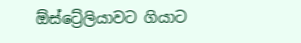ඕස්ට්‍රේලියාවට ගියාට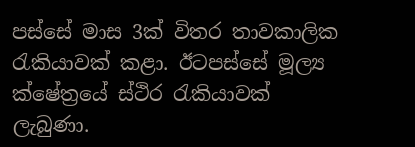පස්සේ මාස 3ක් විතර තාවකාලික රැකියාවක් කළා. ඊටපස්සේ මූල්‍ය ක්ෂේත්‍රයේ ස්ථිර රැකියාවක් ලැබුණා.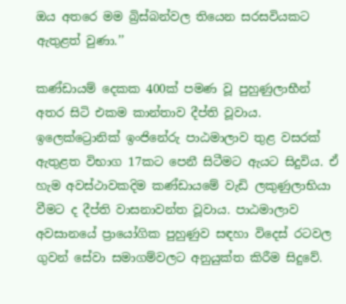ඔය අතරෙ මම බ්‍රිස්බන්වල තියෙන සරසවියකට ඇතුළත් වුණා.’’

කණ්ඩායම් දෙකක 400ක් පමණ වූ පුහුණුලාභීන් අතර සිටි එකම කාන්තාව දීප්ති වූවාය. ඉලෙක්ට්‍රොනික් ඉංජිනේරු පාඨමාලාව තුළ වසරක් ඇතුළත විභාග 17කට පෙනී සිටීමට ඇයට සිදුවිය. ඒ හැම අවස්ථාවකදිම කණ්ඩායමේ වැඩි ලකුණුලාභියා වීමට ද දීප්ති වාසනාවන්ත වූවාය. පාඨමාලාව අවසානයේ ප්‍රායෝගික පුහුණුව සඳහා විදෙස් රටවල ගුවන් සේවා සමාගම්වලට අනුයුක්ත කිරීම සිදුවේ.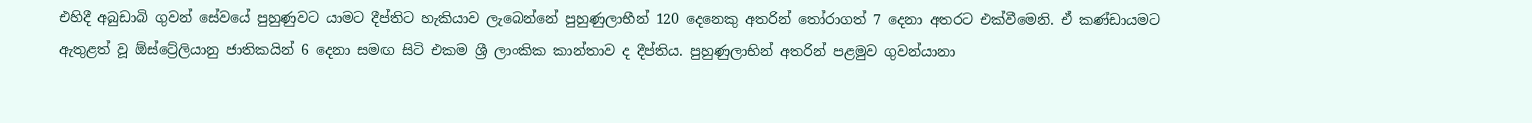එහිදී අබුඩාබි ගුවන් සේවයේ පුහුණුවට යාමට දීප්තිට හැකියාව ලැබෙන්නේ පුහුණුලාභීන් 120 දෙනෙකු අතරින් තෝරාගත් 7 දෙනා අතරට එක්වීමෙනි. ඒ කණ්ඩායමට ඇතුළත් වූ ඕස්ට්‍රේලියානු ජාතිකයින් 6 දෙනා සමඟ සිටි එකම ශ්‍රී ලාංකික කාන්තාව ද දීප්තිය. පුහුණුලාභින් අතරින් පළමුව ගුවන්යානා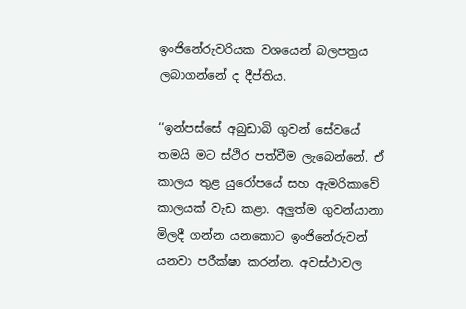ඉංජිනේරුවරියක වශයෙන් බලපත්‍රය ලබාගන්නේ ද දීප්තිය.

‘‘ඉන්පස්සේ අබුඩාබි ගුවන් සේවයේ තමයි මට ස්ථිර පත්වීම ලැබෙන්නේ. ඒ කාලය තුළ යුරෝපයේ සහ ඇමරිකාවේ කාලයක් වැඩ කළා. අලුත්ම ගුවන්යානා මිලදී ගන්න යනකොට ඉංජිනේරුවන් යනවා පරීක්ෂා කරන්න. අවස්ථාවල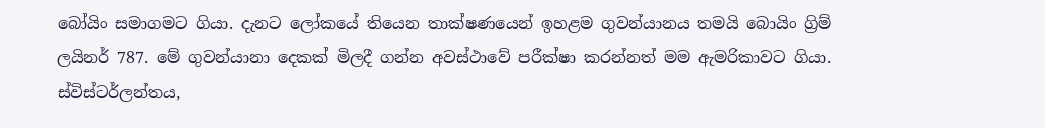බෝයිං සමාගමට ගියා. දැනට ලෝකයේ තියෙන තාක්ෂණයෙන් ඉහළම ගුවන්යානය තමයි බොයිං ග්‍රිම් ලයිනර් 787. මේ ගුවන්යානා දෙකක් මිලදී ගන්න අවස්ථාවේ පරීක්ෂා කරන්නත් මම ඇමරිකාවට ගියා. ස්විස්ටර්ලන්තය,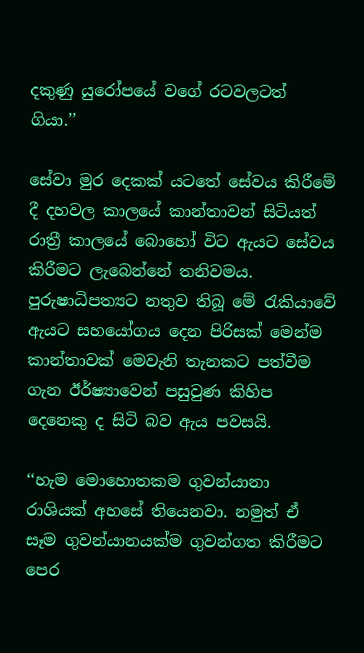දකුණු යුරෝපයේ වගේ රටවලටත් ගියා.’’

සේවා මුර දෙකක් යටතේ සේවය කිරීමේ දී දහවල කාලයේ කාන්තාවන් සිටියත් රාත්‍රී කාලයේ බොහෝ විට ඇයට සේවය කිරීමට ලැබෙන්නේ තනිවමය. පුරුෂාධිපත්‍යට නතුව තිබූ මේ රැකියාවේ ඇයට සහයෝගය දෙන පිරිසක් මෙන්ම කාන්තාවක් මෙවැනි තැනකට පත්වීම ගැන ඊර්ෂ්‍යාවෙන් පසුවුණ කිහිප දෙනෙකු ද සිටි බව ඇය පවසයි.

‘‘හැම මොහොතකම ගුවන්යානා රාශියක් අහසේ තියෙනවා. නමුත් ඒ සෑම ගුවන්යානයක්ම ගුවන්ගත කිරීමට පෙර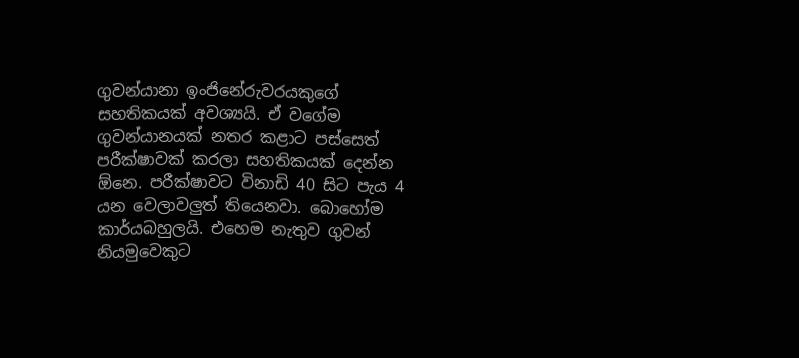ගුවන්යානා ඉංජිනේරුවරයකුගේ සහතිකයක් අවශ්‍යයි. ඒ වගේම ගුවන්යානයක් නතර කළාට පස්සෙත් පරීක්ෂාවක් කරලා සහතිකයක් දෙන්න ඕනෙ. පරීක්ෂාවට විනාඩි 40 සිට පැය 4 යන වෙලාවලුත් තියෙනවා. බොහෝම කාර්යබහුලයි. එහෙම නැතුව ගුවන් නියමුවෙකුට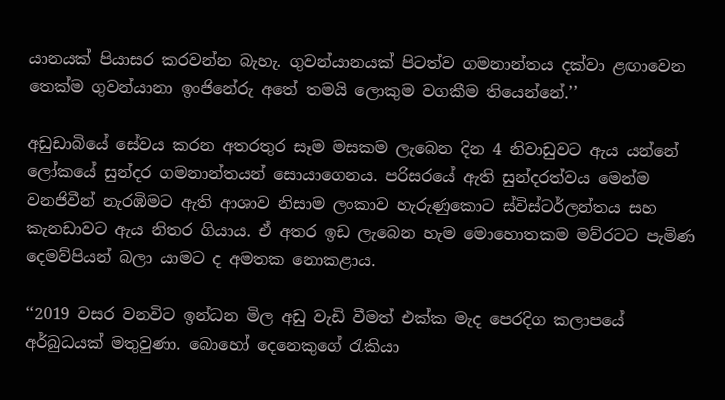යානයක් පියාසර කරවන්න බැහැ. ගුවන්යානයක් පිටත්ව ගමනාන්තය දක්වා ළඟාවෙන තෙක්ම ගුවන්යානා ඉංජිනේරු අතේ තමයි ලොකුම වගකීම තියෙන්නේ.’’

අඩුඩාබියේ සේවය කරන අතරතුර සෑම මසකම ලැබෙන දින 4 නිවාඩුවට ඇය යන්නේ ලෝකයේ සුන්දර ගමනාන්තයන් සොයාගෙනය. පරිසරයේ ඇති සුන්දරත්වය මෙන්ම වනජිවීන් නැරඹිමට ඇති ආශාව නිසාම ලංකාව හැරුණුකොට ස්විස්ටර්ලන්තය සහ කැනඩාවට ඇය නිතර ගියාය. ඒ අතර ඉඩ ලැබෙන හැම මොහොතකම මව්රටට පැමිණ දෙමව්පියන් බලා යාමට ද අමතක නොකළාය.

‘‘2019 වසර වනවිට ඉන්ධන මිල අඩු වැඩි වීමත් එක්ක මැද පෙරදිග කලාපයේ අර්බුධයක් මතුවුණා. බොහෝ දෙනෙකුගේ රැකියා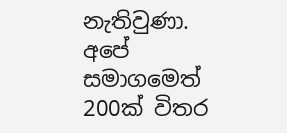නැතිවුණා. අපේ සමාගමෙත් 200ක් විතර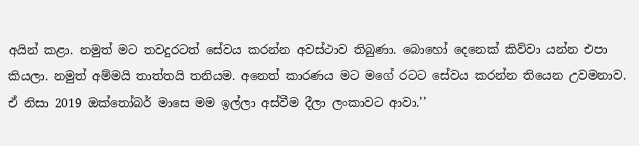අයින් කළා. නමුත් මට තවදුරටත් සේවය කරන්න අවස්ථාව තිබුණා. බොහෝ දෙනෙක් කිව්වා යන්න එපා කියලා. නමුත් අම්මයි තාත්තයි තනියම. අනෙත් කාරණය මට මගේ රටට සේවය කරන්න තියෙන උවමනාව. ඒ නිසා 2019 ඔක්තෝබර් මාසෙ මම ඉල්ලා අස්වීම දීලා ලංකාවට ආවා.’’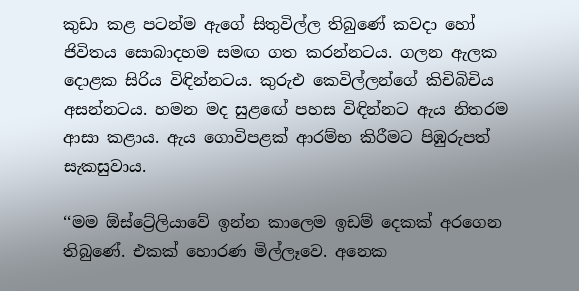කුඩා කළ පටන්ම ඇගේ සිතුවිල්ල තිබුණේ කවදා හෝ ජිවිතය සොබාදහම සමඟ ගත කරන්නටය. ගලන ඇලක දොළක සිරිය විඳින්නටය. කුරුඑ කෙවිල්ලන්ගේ කිචිබිචිය අසන්නටය. හමන මද සුළඟේ පහස විඳින්නට ඇය නිතරම ආසා කළාය. ඇය ගොවිපළක් ආරම්භ කිරීමට පිඹුරුපත් සැකසුවාය.

‘‘මම ඕස්ට්‍රේලියාවේ ඉන්න කාලෙම ඉඩම් දෙකක් අරගෙන තිබුණේ. එකක් හොරණ මිල්ලෑවෙ. අනෙක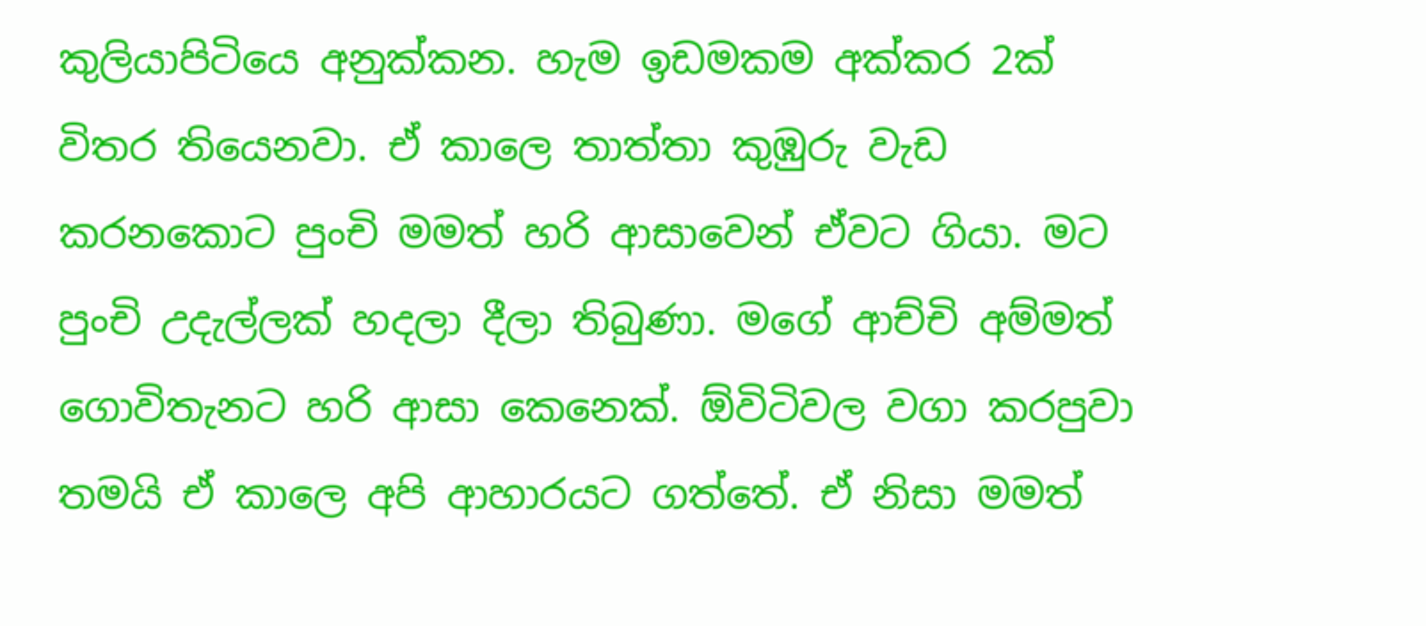කුලියාපිටියෙ අනුක්කන. හැම ඉඩමකම අක්කර 2ක් විතර තියෙනවා. ඒ කාලෙ තාත්තා කුඹුරු වැඩ කරනකොට පුංචි මමත් හරි ආසාවෙන් ඒවට ගියා. මට පුංචි උදැල්ලක් හදලා දීලා තිබුණා. මගේ ආච්චි අම්මත් ගොවිතැනට හරි ආසා කෙනෙක්. ඕවිටිවල වගා කරපුවා තමයි ඒ කාලෙ අපි ආහාරයට ගත්තේ. ඒ නිසා මමත්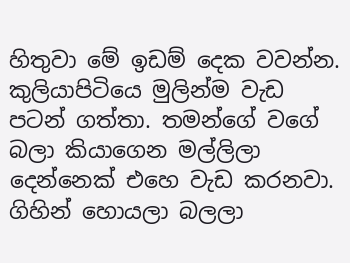හිතුවා මේ ඉඩම් දෙක වවන්න. කුලියාපිටියෙ මුලින්ම වැඩ පටන් ගත්තා. තමන්ගේ වගේ බලා කියාගෙන මල්ලිලා දෙන්නෙක් එහෙ වැඩ කරනවා. ගිහින් හොයලා බලලා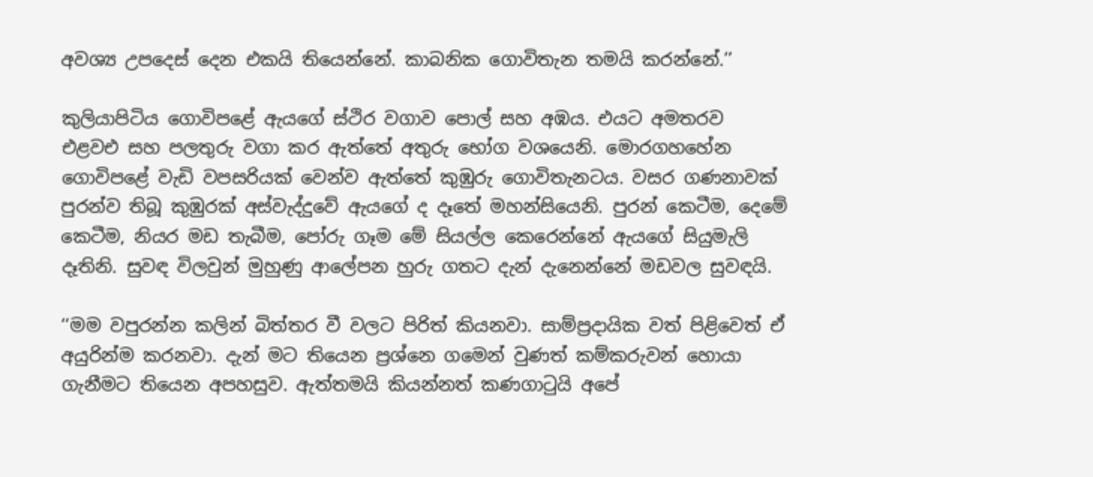අවශ්‍ය උපදෙස් දෙන එකයි තියෙන්නේ. කාබනික ගොවිතැන තමයි කරන්නේ.’’

කුලියාපිටිය ගොවිපළේ ඇයගේ ස්ථිර වගාව පොල් සහ අඹය. එයට අමතරව එළවඑ සහ පලතුරු වගා කර ඇත්තේ අතුරු භෝග වශයෙනි. මොරගහහේන ගොවිපළේ වැඩි වපසරියක් වෙන්ව ඇත්තේ කුඹුරු ගොවිතැනටය. වසර ගණනාවක් පුරන්ව තිබූ කුඹුරක් අස්වැද්දුවේ ඇයගේ ද දෑතේ මහන්සියෙනි. පුරන් කෙටීම, දෙමේ කෙටීම, නියර මඩ තැබීම, පෝරු ගෑම මේ සියල්ල කෙරෙන්නේ ඇයගේ සියුමැලි දෑතිනි. සුවඳ විලවුන් මුහුණු ආලේපන හුරු ගතට දැන් දැනෙන්නේ මඩවල සුවඳයි.

‘‘මම වපුරන්න කලින් බිත්තර වී වලට පිරිත් කියනවා. සාම්ප්‍රදායික වත් පිළිවෙත් ඒ අයුරින්ම කරනවා. දැන් මට තියෙන ප්‍රශ්නෙ ගමෙන් වුණත් කම්කරුවන් හොයා ගැනීමට තියෙන අපහසුව. ඇත්තමයි කියන්නත් කණගාටුයි අපේ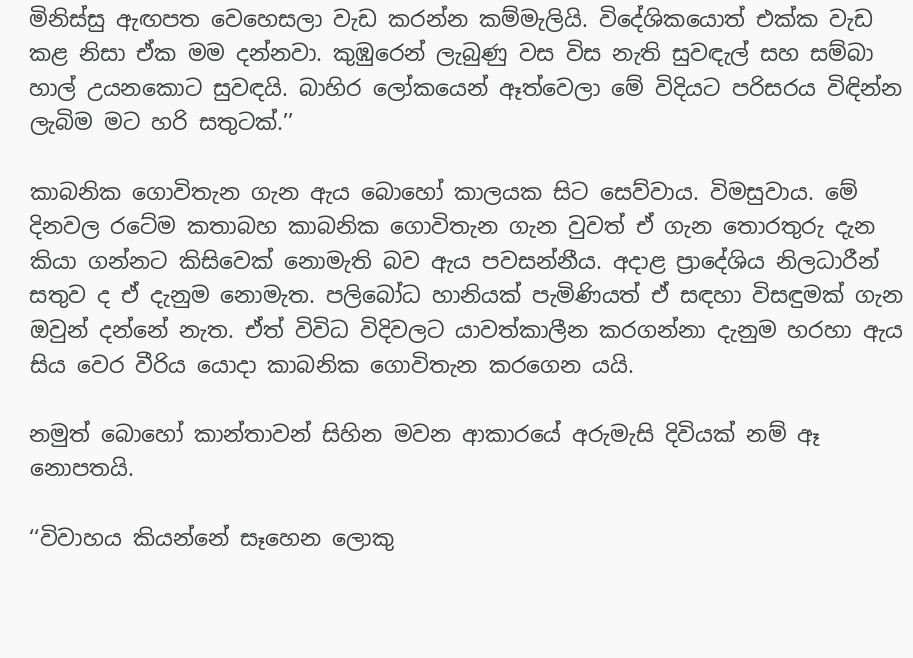මිනිස්සු ඇඟපත වෙහෙසලා වැඩ කරන්න කම්මැලියි. විදේශිකයොත් එක්ක වැඩ කළ නිසා ඒක මම දන්නවා. කුඹුරෙන් ලැබුණු වස විස නැති සුවඳැල් සහ සම්බා හාල් උයනකොට සුවඳයි. බාහිර ලෝකයෙන් ඈත්වෙලා මේ විදියට පරිසරය විඳින්න ලැබිම මට හරි සතුටක්.’’

කාබනික ගොවිතැන ගැන ඇය බොහෝ කාලයක සිට සෙව්වාය. විමසුවාය. මේ දිනවල රටේම කතාබහ කාබනික ගොවිතැන ගැන වුවත් ඒ ගැන තොරතුරු දැන කියා ගන්නට කිසිවෙක් නොමැති බව ඇය පවසන්නීය. අදාළ ප්‍රාදේශිය නිලධාරීන් සතුව ද ඒ දැනුම නොමැත. පලිබෝධ හානියක් පැමිණියත් ඒ සඳහා විසඳුමක් ගැන ඔවුන් දන්නේ නැත. ඒත් විවිධ විදිවලට යාවත්කාලීන කරගන්නා දැනුම හරහා ඇය සිය වෙර වීරිය යොදා කාබනික ගොවිතැන කරගෙන යයි.

නමුත් බොහෝ කාන්තාවන් සිහින මවන ආකාරයේ අරුමැසි දිවියක් නම් ඈ නොපතයි.

‘‘විවාහය කියන්නේ සෑහෙන ලොකු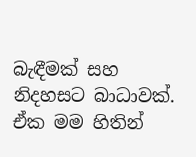බැඳීමක් සහ නිදහසට බාධාවක්. ඒක මම හිතින්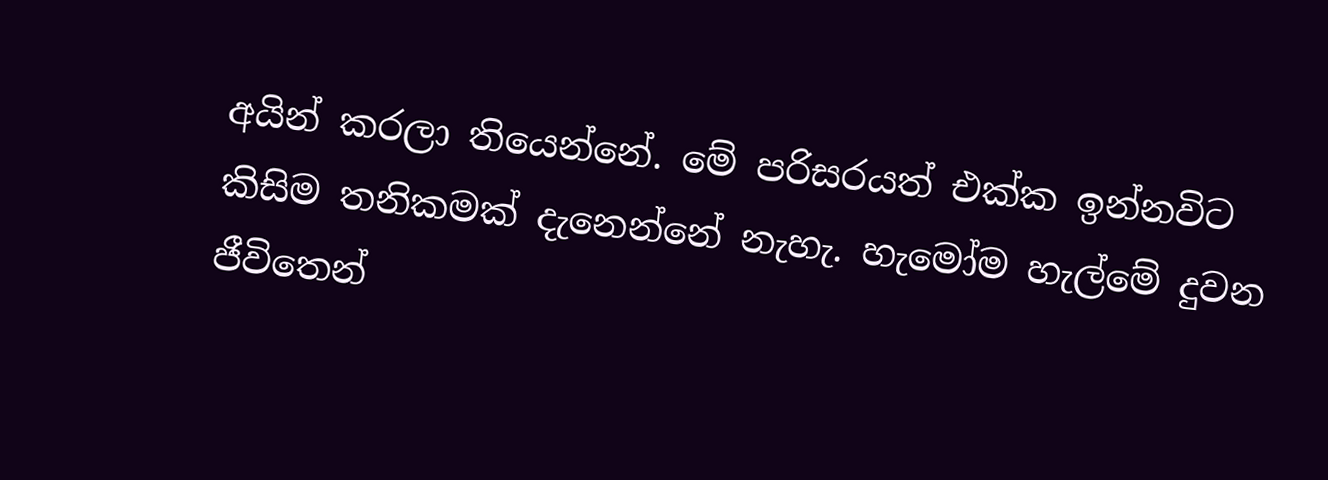අයින් කරලා තියෙන්නේ. මේ පරිසරයත් එක්ක ඉන්නවිට කිසිම තනිකමක් දැනෙන්නේ නැහැ. හැමෝම හැල්මේ දුවන ජීවිතෙන්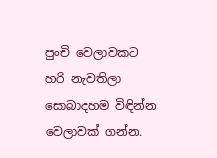පුංචි වෙලාවකට හරි නැවතිලා සොබාදහම විඳින්න වෙලාවක් ගන්න.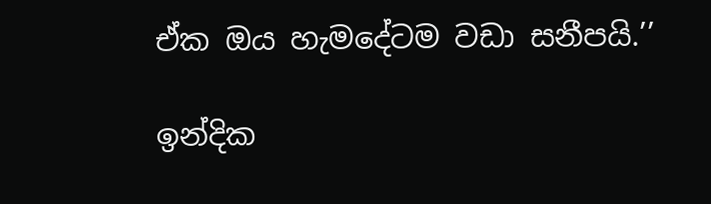ඒක ඔය හැමදේටම වඩා සනීපයි.’’

ඉන්දික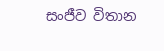සංජීව විතාන